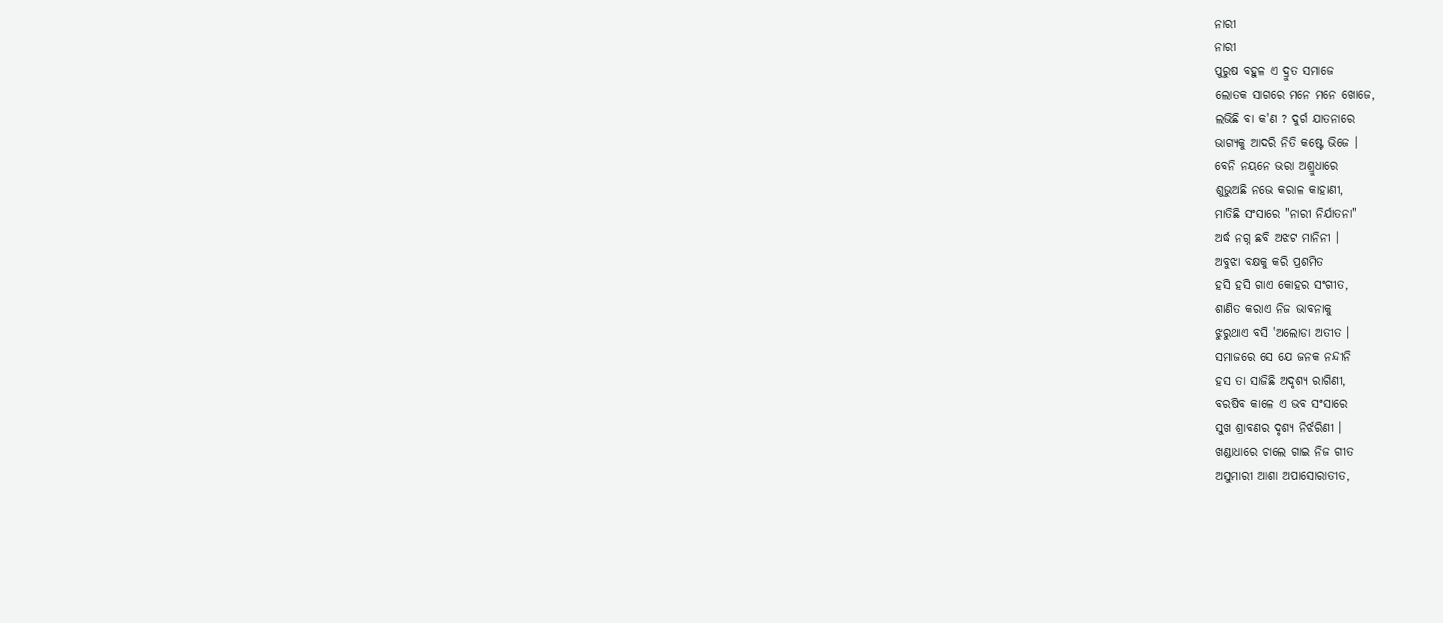ନାରୀ
ନାରୀ
ପୁରୁଷ ବହୁଳ ଏ ଦ୍ରୁତ ସମାଜେ
ଲୋତକ ସାଗରେ ମନେ ମନେ ଖୋଜେ,
ଲଭିଛି ବା କ'ଣ ? ଦୁର୍ଗ ଯାତନାରେ
ଭାଗ୍ୟକୁ ଆଦରି ନିତି କଷ୍ଟେ ଭିଜେ ।
ବେନି ନୟନେ ଭରା ଅଶ୍ରୁଧାରେ
ଶୁଭୁଅଛି ନଭେ କରାଳ କାହାଣୀ,
ମାତିଛି ସଂସାରେ "ନାରୀ ନିର୍ଯାତନା"
ଅର୍ଦ୍ଧ ନଗ୍ନ ଛବି ଅଝଟ ମାନିନୀ ।
ଅବୁଝା ବକ୍ଷକୁ କରି ପ୍ରଶମିତ
ହସି ହସି ଗାଏ କୋହର ସଂଗୀତ,
ଶାଣିତ କରାଏ ନିଜ ଭାବନାକୁ
ଝୁରୁଥାଏ ବସି 'ଅଲୋଡା ଅତୀତ ।
ସମାଜରେ ସେ ଯେ ଜନକ ନନ୍ଦୀନି
ହସ ତା ସାଜିଛି ଅଦୃଶ୍ୟ ରାଗିଣୀ,
ବରଷିବ କାଳେ ଏ ଭବ ସଂସାରେ
ସୁଖ ଶ୍ରାବଣର ଦୃଶ୍ୟ ନିର୍ଝରିଣୀ ।
ଖଣ୍ଡାଧାରେ ଚାଲେ ଗାଇ ନିଜ ଗୀତ
ଅସୁମାରୀ ଆଶା ଅପାସୋରାତୀତ,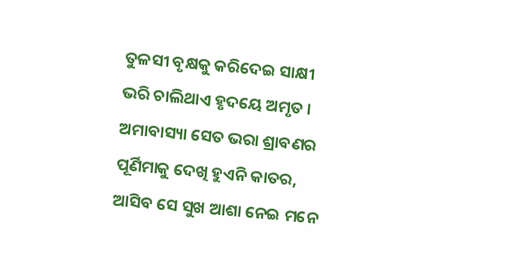ତୁଳସୀ ବୃକ୍ଷକୁ କରିଦେଇ ସାକ୍ଷୀ
ଭରି ଚାଲିଥାଏ ହୃଦୟେ ଅମୃତ ।
ଅମାବାସ୍ୟା ସେତ ଭରା ଶ୍ରାବଣର
ପୂର୍ଣିମାକୁ ଦେଖି ହୁଏନି କାତର,
ଆସିବ ସେ ସୁଖ ଆଶା ନେଇ ମନେ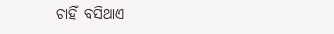ଚାହିଁ ବସିଥାଏ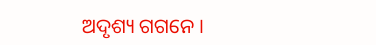ଅଦୃଶ୍ୟ ଗଗନେ ।